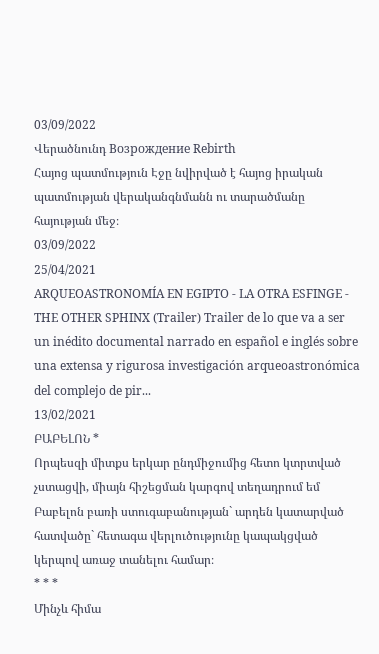03/09/2022
Վերածնունդ Возрождение Rebirth
Հայոց պատմություն Էջը նվիրված է հայոց իրական պատմության վերականգնմանն ու տարածմանը հայության մեջ։
03/09/2022
25/04/2021
ARQUEOASTRONOMÍA EN EGIPTO - LA OTRA ESFINGE - THE OTHER SPHINX (Trailer) Trailer de lo que va a ser un inédito documental narrado en español e inglés sobre una extensa y rigurosa investigación arqueoastronómica del complejo de pir...
13/02/2021
ԲԱԲԵԼՈՆ *
Որպեսզի միտքս երկար ընդմիջումից հետո կտրտված չստացվի, միայն հիշեցման կարգով տեղադրում եմ Բաբելոն բառի ստուգաբանության` արդեն կատարված հատվածը` հետագա վերլուծությունը կապակցված կերպով առաջ տանելու համար։
* * *
Մինչև հիմա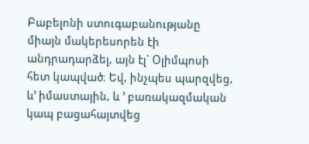Բաբելոնի ստուգաբանությանը միայն մակերեսորեն էի անդրադարձել, այն էլ` Օլիմպոսի հետ կապված։ Եվ, ինչպես պարզվեց, և’ իմաստային, և ’ բառակազմական կապ բացահայտվեց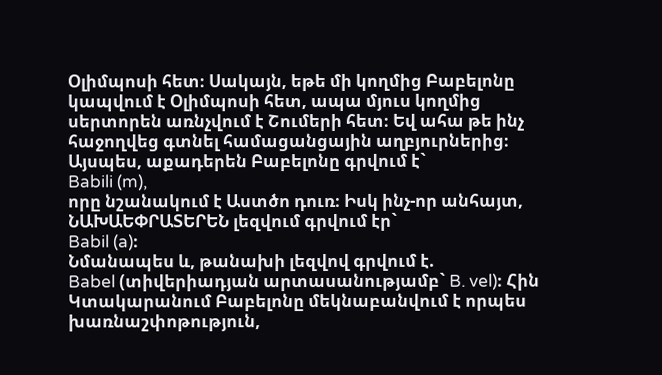Օլիմպոսի հետ։ Սակայն, եթե մի կողմից Բաբելոնը կապվում է Օլիմպոսի հետ, ապա մյուս կողմից սերտորեն առնչվում է Շումերի հետ։ Եվ ահա թե ինչ հաջողվեց գտնել համացանցային աղբյուրներից։
Այսպես, աքադերեն Բաբելոնը գրվում է`
Babili (m),
որը նշանակում է Աստծո դուռ։ Իսկ ինչ-որ անհայտ, ՆԱԽԱԵՓՐԱՏԵՐԵՆ լեզվում գրվում էր`
Babil (a)։
Նմանապես և, թանախի լեզվով գրվում է.
Babel (տիվերիադյան արտասանությամբ` B. vel)։ Հին Կտակարանում Բաբելոնը մեկնաբանվում է որպես խառնաշփոթություն,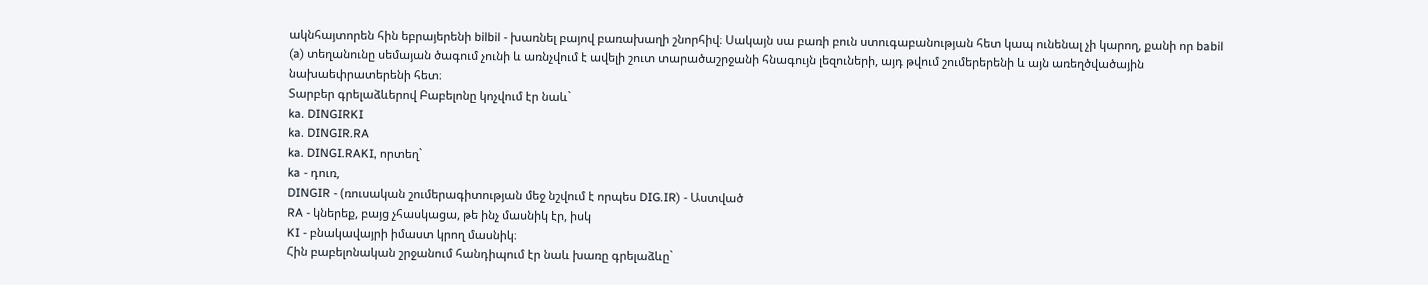ակնհայտորեն հին եբրայերենի bilbil - խառնել բայով բառախաղի շնորհիվ։ Սակայն սա բառի բուն ստուգաբանության հետ կապ ունենալ չի կարող, քանի որ babil (a) տեղանունը սեմայան ծագում չունի և առնչվում է ավելի շուտ տարածաշրջանի հնագույն լեզուների, այդ թվում շումերերենի և այն առեղծվածային նախաեփրատերենի հետ։
Տարբեր գրելաձևերով Բաբելոնը կոչվում էր նաև`
ka. DINGIRKI
ka. DINGIR.RA
ka. DINGI.RAKI, որտեղ`
ka - դուռ,
DINGIR - (ռուսական շումերագիտության մեջ նշվում է որպես DIG.IR) - Աստված
RA - կներեք, բայց չհասկացա, թե ինչ մասնիկ էր, իսկ
KI - բնակավայրի իմաստ կրող մասնիկ։
Հին բաբելոնական շրջանում հանդիպում էր նաև խառը գրելաձևը`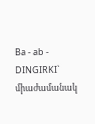Ba - ab - DINGIRKI`
միաժամանակ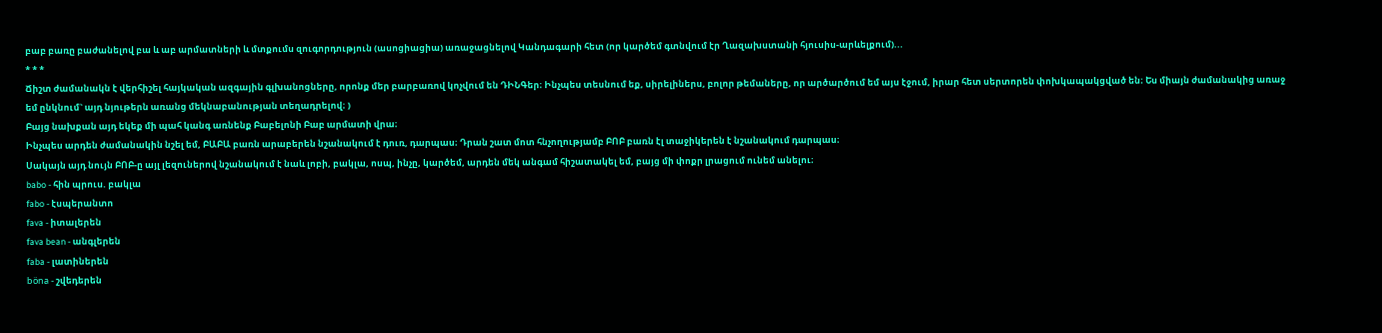բաբ բառը բաժանելով բա և աբ արմատների և մտքումս զուգորդություն (ասոցիացիա) առաջացնելով Կանդագարի հետ (որ կարծեմ գտնվում էր Ղազախստանի հյուսիս-արևելքում)...
* * *
Ճիշտ ժամանակն է վերհիշել հայկական ազգային գլխանոցները, որոնք մեր բարբառով կոչվում են ԴԻՆԳեր։ Ինչպես տեսնում եք, սիրելիներս, բոլոր թեմաները, որ արծարծում եմ այս էջում, իրար հետ սերտորեն փոխկապակցված են։ Ես միայն ժամանակից առաջ եմ ընկնում` այդ նյութերն առանց մեկնաբանության տեղադրելով։ )
Բայց նախքան այդ եկեք մի պահ կանգ առնենք Բաբելոնի Բաբ արմատի վրա։
Ինչպես արդեն ժամանակին նշել եմ, ԲԱԲԱ բառն արաբերեն նշանակում է դուռ, դարպաս։ Դրան շատ մոտ հնչողությամբ ԲՈԲ բառն էլ տաջիկերեն է նշանակում դարպաս։
Սակայն այդ նույն ԲՈԲ-ը այլ լեզուներով նշանակում է նաև լոբի, բակլա, ոսպ, ինչը, կարծեմ, արդեն մեկ անգամ հիշատակել եմ, բայց մի փոքր լրացում ունեմ անելու։
babo - հին պրուս. բակլա
fabo - էսպերանտո
fava - իտալերեն
fava bean - անգլերեն
faba - լատիներեն
böna - շվեդերեն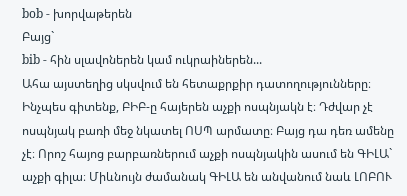bob - խորվաթերեն
Բայց`
bib - հին սլավոներեն կամ ուկրաիներեն...
Ահա այստեղից սկսվում են հետաքրքիր դատողությունները։ Ինչպես գիտենք, ԲԻԲ-ը հայերեն աչքի ոսպնյակն է։ Դժվար չէ ոսպնյակ բառի մեջ նկատել ՈՍՊ արմատը։ Բայց դա դեռ ամենը չէ։ Որոշ հայոց բարբառներում աչքի ոսպնյակին ասում են ԳԻԼԱ` աչքի գիլա։ Միևնույն ժամանակ ԳԻԼԱ են անվանում նաև ԼՈԲՈՒ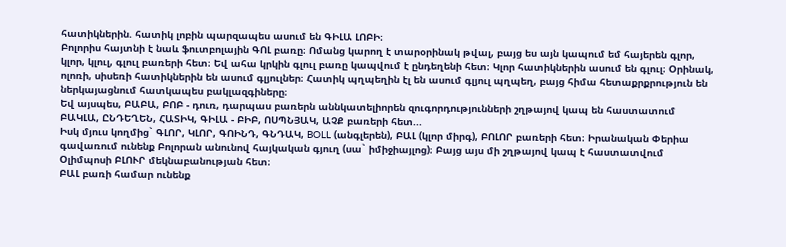հատիկներին. հատիկ լոբին պարզապես ասում են ԳԻԼԱ ԼՈԲԻ։
Բոլորիս հայտնի է նաև ֆուտբոլային ԳՈԼ բառը։ Ոմանց կարող է տարօրինակ թվալ, բայց ես այն կապում եմ հայերեն գլոր, կլոր, կլուլ, գլուլ բառերի հետ։ Եվ ահա կրկին գլուլ բառը կապվում է ընդեղենի հետ։ Կլոր հատիկներին ասում են գլուլ։ Օրինակ, ոլոռի, սիսեռի հատիկներին են ասում գլյուլներ։ Հատիկ պղպեղին էլ են ասում գլյուլ պղպեղ, բայց հիմա հետաքրքրություն են ներկայացնում հատկապես բակլազգիները։
Եվ այսպես, ԲԱԲԱ, ԲՈԲ - դուռ, դարպաս բառերն աննկատելիորեն զուգորդությունների շղթայով կապ են հաստատում ԲԱԿԼԱ, ԸՆԴԵՂԵՆ, ՀԱՏԻԿ, ԳԻԼԱ - ԲԻԲ, ՈՍՊՆՅԱԿ, ԱՉՔ բառերի հետ...
Իսկ մյուս կողմից` ԳԼՈՐ, ԿԼՈՐ, ԳՈԻՆԴ, ԳՆԴԱԿ, BOLL (անգլերեն), ԲԱԼ (կլոր միրգ), ԲՈԼՈՐ բառերի հետ։ Իրանական Փերիա գավառում ունենք Բոլորան անունով հայկական գյուղ (սա` իմիջիայլոց)։ Բայց այս մի շղթայով կապ է հաստատվում Օլիմպոսի ԲԼՈՒՐ մեկնաբանության հետ։
ԲԱԼ բառի համար ունենք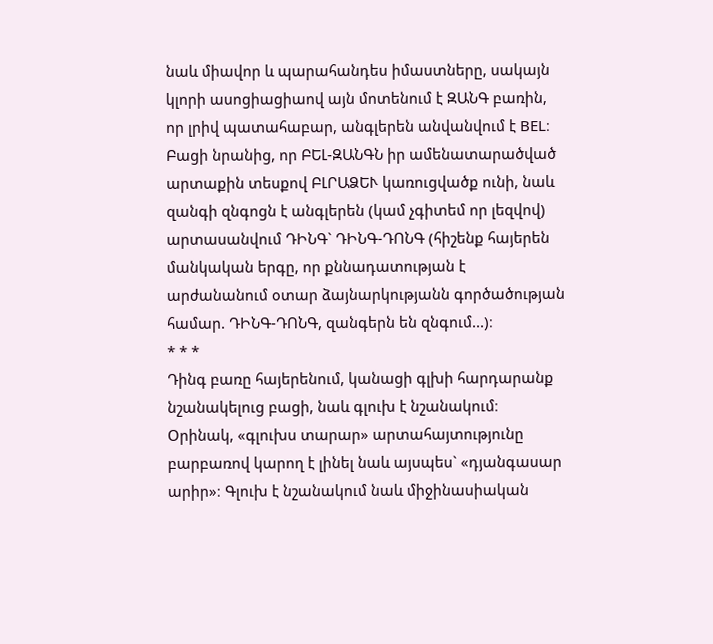նաև միավոր և պարահանդես իմաստները, սակայն կլորի ասոցիացիաով այն մոտենում է ԶԱՆԳ բառին, որ լրիվ պատահաբար, անգլերեն անվանվում է BEL։ Բացի նրանից, որ ԲԵԼ-ԶԱՆԳՆ իր ամենատարածված արտաքին տեսքով ԲԼՐԱՁԵՒ կառուցվածք ունի, նաև զանգի զնգոցն է անգլերեն (կամ չգիտեմ որ լեզվով) արտասանվում ԴԻՆԳ` ԴԻՆԳ-ԴՈՆԳ (հիշենք հայերեն մանկական երգը, որ քննադատության է արժանանում օտար ձայնարկությանն գործածության համար. ԴԻՆԳ-ԴՈՆԳ, զանգերն են զնգում...)։
* * *
Դինգ բառը հայերենում, կանացի գլխի հարդարանք նշանակելուց բացի, նաև գլուխ է նշանակում։ Օրինակ, «գլուխս տարար» արտահայտությունը բարբառով կարող է լինել նաև այսպես` «դյանգասար արիր»։ Գլուխ է նշանակում նաև միջինասիական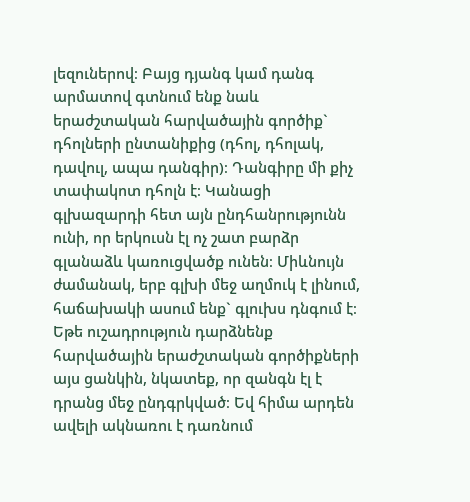լեզուներով։ Բայց դյանգ կամ դանգ արմատով գտնում ենք նաև երաժշտական հարվածային գործիք` դհոլների ընտանիքից (դհոլ, դհոլակ, դավուլ, ապա դանգիր)։ Դանգիրը մի քիչ տափակոտ դհոլն է։ Կանացի գլխազարդի հետ այն ընդհանրությունն ունի, որ երկուսն էլ ոչ շատ բարձր գլանաձև կառուցվածք ունեն։ Միևնույն ժամանակ, երբ գլխի մեջ աղմուկ է լինում, հաճախակի ասում ենք` գլուխս դնգում է։ Եթե ուշադրություն դարձնենք հարվածային երաժշտական գործիքների այս ցանկին, նկատեք, որ զանգն էլ է դրանց մեջ ընդգրկված։ Եվ հիմա արդեն ավելի ակնառու է դառնում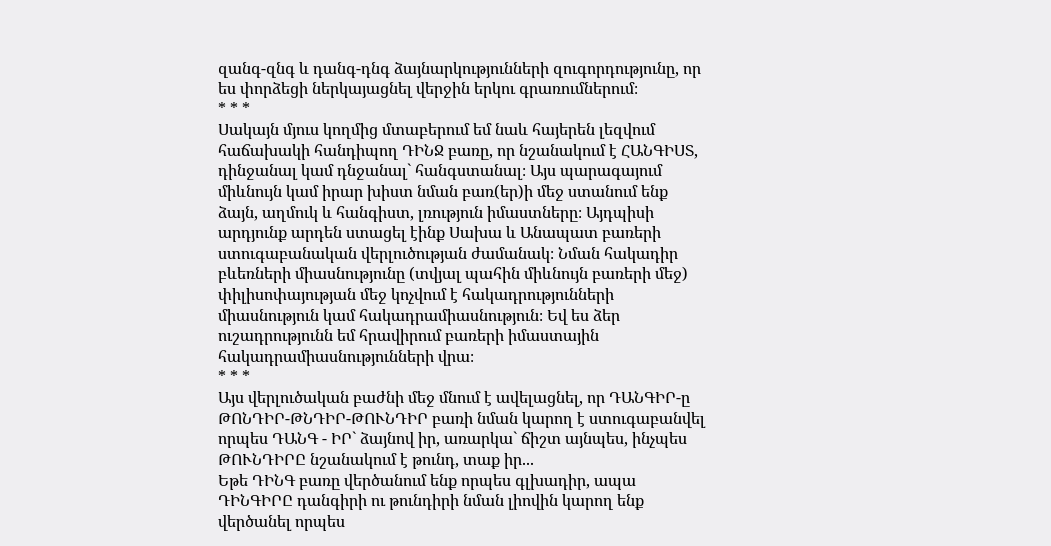զանգ-զնգ և դանգ-դնգ ձայնարկությունների զուգորդությունը, որ ես փորձեցի ներկայացնել վերջին երկու գրառումներում։
* * *
Սակայն մյուս կողմից մտաբերում եմ նաև հայերեն լեզվում հաճախակի հանդիպող ԴԻՆՋ բառը, որ նշանակում է ՀԱՆԳԻՍՏ, դինջանալ կամ դնջանալ` հանգստանալ։ Այս պարագայում միևնույն կամ իրար խիստ նման բառ(եր)ի մեջ ստանում ենք ձայն, աղմուկ և հանգիստ, լռություն իմաստները։ Այդպիսի արդյունք արդեն ստացել էինք Սախա և Անապատ բառերի ստուգաբանական վերլուծության ժամանակ։ Նման հակադիր բևեռների միասնությունը (տվյալ պահին միևնույն բառերի մեջ) փիլիսոփայության մեջ կոչվում է հակադրությունների միասնություն կամ հակադրամիասնություն։ Եվ ես ձեր ուշադրությունն եմ հրավիրում բառերի իմաստային հակադրամիասնությունների վրա։
* * *
Այս վերլուծական բաժնի մեջ մնում է ավելացնել, որ ԴԱՆԳԻՐ-ը ԹՈՆԴԻՐ-ԹՆԴԻՐ-ԹՈՒՆԴԻՐ բառի նման կարող է ստուգաբանվել որպես ԴԱՆԳ - ԻՐ` ձայնով իր, առարկա` ճիշտ այնպես, ինչպես ԹՈՒՆԴԻՐԸ նշանակում է թունդ, տաք իր...
Եթե ԴԻՆԳ բառը վերծանում ենք որպես գլխադիր, ապա ԴԻՆԳԻՐԸ դանգիրի ու թունդիրի նման լիովին կարող ենք վերծանել որպես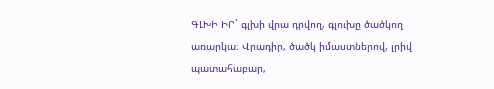ԳԼԽԻ ԻՐ` գլխի վրա դրվող, գլուխը ծածկող առարկա։ Վրադիր, ծածկ իմաստներով, լրիվ պատահաբար,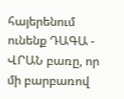հայերենում ունենք ԴԱԳԱ - ՎՐԱՆ բառը, որ մի բարբառով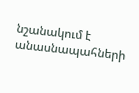նշանակում է անասնապահների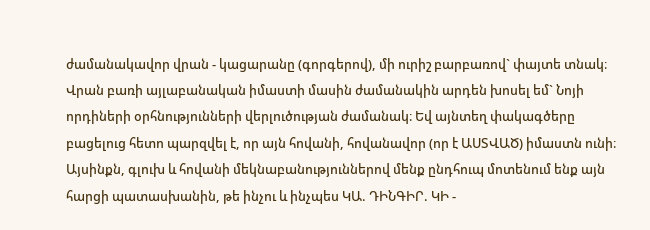ժամանակավոր վրան - կացարանը (գորգերով), մի ուրիշ բարբառով` փայտե տնակ։ Վրան բառի այլաբանական իմաստի մասին ժամանակին արդեն խոսել եմ` Նոյի որդիների օրհնությունների վերլուծության ժամանակ։ Եվ այնտեղ փակագծերը բացելուց հետո պարզվել է, որ այն հովանի, հովանավոր (որ է ԱՍՏՎԱԾ) իմաստն ունի։
Այսինքն, գլուխ և հովանի մեկնաբանություններով մենք ընդհուպ մոտենում ենք այն հարցի պատասխանին, թե ինչու և ինչպես ԿԱ. ԴԻՆԳԻՐ. ԿԻ -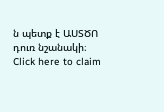ն պետք է ԱՍՏԾՈ դուռ նշանակի։
Click here to claim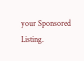your Sponsored Listing.